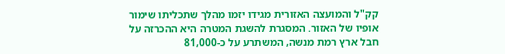קק"ל והמועצה האזורית מגידו יזמו מהלך שתכליתו שימור אופיו של האזור. המסגרת להשגת המטרה היא ההכרזה על חבל ארץ רמת מנשה, המשתרע על כ-81,000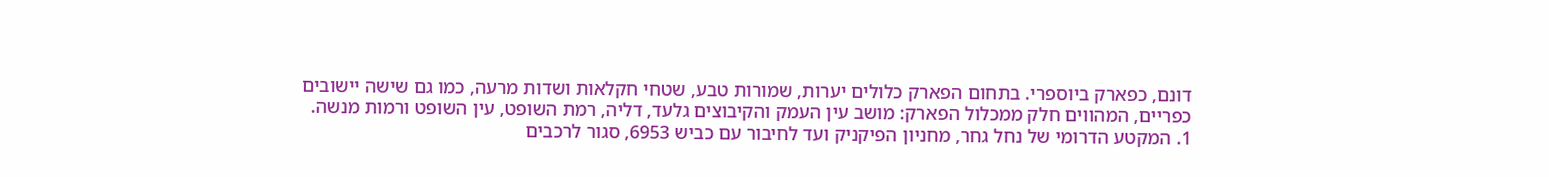דונם, כפארק ביוספרי. בתחום הפארק כלולים יערות, שמורות טבע, שטחי חקלאות ושדות מרעה, כמו גם שישה יישובים כפריים, המהווים חלק ממכלול הפארק: מושב עין העמק והקיבוצים גלעד, דליה, רמת השופט, עין השופט ורמות מנשה.
1. המקטע הדרומי של נחל גחר, מחניון הפיקניק ועד לחיבור עם כביש 6953, סגור לרכבים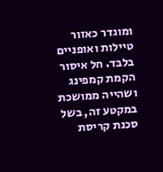ומוגדר כאזור טיילות ואופניים בלבד. חל איסור הקמת קמפינג ושהייה ממושכת במקטע זה, בשל סכנת קריסת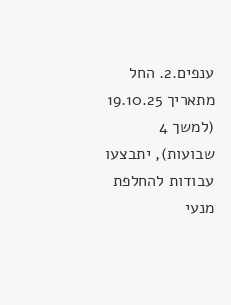ענפים.2. החל מתאריך 19.10.25 (למשך 4 שבועות), יתבצעו עבודות להחלפת מנעי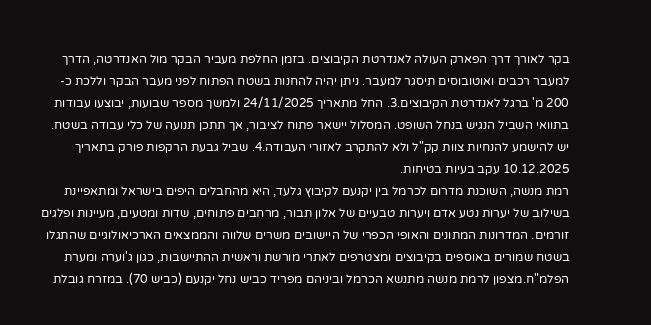בקר לאורך דרך הפארק העולה לאנדרטת הקיבוצים. בזמן החלפת מעביר הבקר מול האנדרטה, הדרך למעבר רכבים ואוטובוסים תיסגר למעבר. ניתן יהיה להחנות בשטח הפתוח לפני מעבר הבקר וללכת כ- 200 מ' ברגל לאנדרטת הקיבוצים.3. החל מתאריך 24/11/2025 ולמשך מספר שבועות, יבוצעו עבודות בתוואי השביל הנגיש בנחל השופט. המסלול יישאר פתוח לציבור, אך תתכן תנועה של כלי עבודה בשטח. יש להישמע להנחיות צוות קק"ל ולא להתקרב לאזורי העבודה.4. שביל גבעת הרקפות פורק בתאריך 10.12.2025 עקב בעיות בטיחות.
רמת מנשה, השוכנת מדרום לכרמל בין יקנעם לקיבוץ גלעד, היא מהחבלים היפים בישראל ומתאפיינת בשילוב של יערות נטע אדם ויערות טבעיים של אלון תבור, מרחבים פתוחים, שדות ומטעים, מעיינות ופלגים זורמים. המדרונות המתונים והאופי הכפרי של היישובים משרים שלווה והממצאים הארכיאולוגיים שהתגלו בשטח שמורים באוספים בקיבוצים ומצטרפים לאתרי מורשת וראשית ההתיישבות, כגון ג'וערה ומערת הפלמ"ח.מצפון לרמת מנשה מתנשא הכרמל וביניהם מפריד כביש נחל יקנעם (כביש 70). במזרח גובלת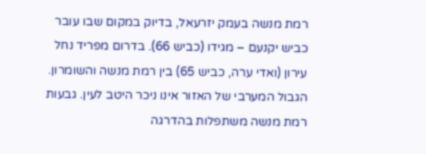רמת מנשה בעמק יזרעאל, בדיוק במקום שבו עובר כביש יקנעם – מגידו (כביש 66). בדרום מפריד נחל עירון (ואדי ערה, כביש 65) בין רמת מנשה והשומרון. הגבול המערבי של האזור אינו ניכר היטב לעין. גבעות רמת מנשה משתפלות בהדרגה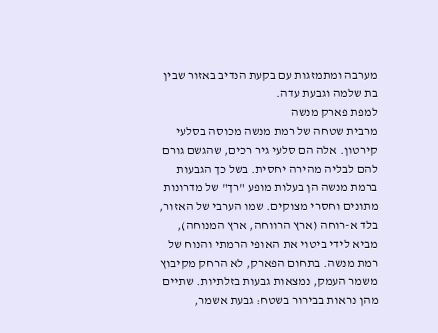מערבה ומתמזגות עם בקעת הנדיב באזור שבין בת שלמה וגבעת עדה.
למפת פארק מנשה
מרבית שטחה של רמת מנשה מכוסה בסלעי קירטון. אלה הם סלעי גיר רכים, שהגשם גורם להם לבליה מהירה יחסית. בשל כך הגבעות ברמת מנשה הן בעלות מופע "רך" של מדרונות מתונים וחסרי מצוקים. שמו הערבי של האזור, בלד א-רוחה (ארץ הרווחה, ארץ המנוחה), מביא לידי ביטוי את האופי הרמתי והנוח של רמת מנשה. בתחום הפארק, לא הרחק מקיבוץ משמר העמק, נמצאות גבעות בזלתיות. שתיים מהן נראות בבירור בשטח: גבעת אשמר,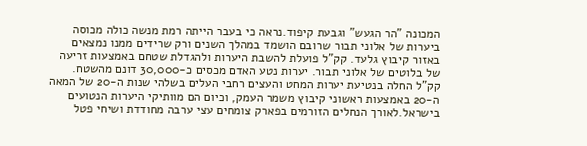המכונה "הר הגעש" וגבעת קיפוד.נראה כי בעבר הייתה רמת מנשה כולה מכוסה ביערות של אלוני תבור שרובם הושמד במהלך השנים ורק שרידים ממנו נמצאים באזור קיבוץ גלעד. קק"ל פועלת להשבת היערות ולהגדלת שטחם באמצעות זריעה של בלוטים של אלוני תבור. יערות נטע האדם מכסים כ-30,000 דונם מהשטח. קק"ל החלה בנטיעת יערות המחט והעצים רחבי העלים בשלהי שנות ה-20 של המאה ה-20 באמצעות ראשוני קיבוץ משמר העמק, וכיום הם מוותיקי היערות הנטועים בישראל.לאורך הנחלים הזורמים בפארק צומחים עצי ערבה מחודדת ושיחי פטל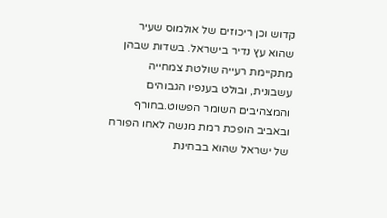קדוש וכן ריכוזים של אולמוס שעיר שהוא עץ נדיר בישראל. בשדות שבהן מתקיימת רעייה שולטת צמחייה עשבונית, ובולט בענפיו הגבוהים והמצהיבים השומר הפשוט.בחורף ובאביב הופכת רמת מנשה לאחו הפורח של ישראל שהוא בבחינת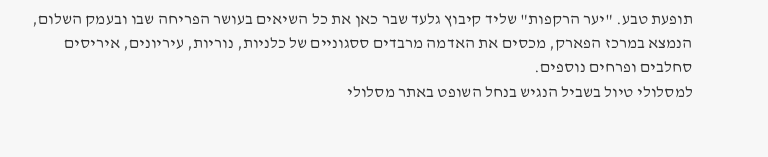תופעת טבע. "יער הרקפות" שליד קיבוץ גלעד שבר כאן את כל השיאים בעושר הפריחה שבו ובעמק השלום, הנמצא במרכז הפארק, מכסים את האדמה מרבדים ססגוניים של כלניות, נוריות, עיריונים, איריסים סחלבים ופרחים נוספים.
למסלולי טיול בשביל הנגיש בנחל השופט באתר מסלולי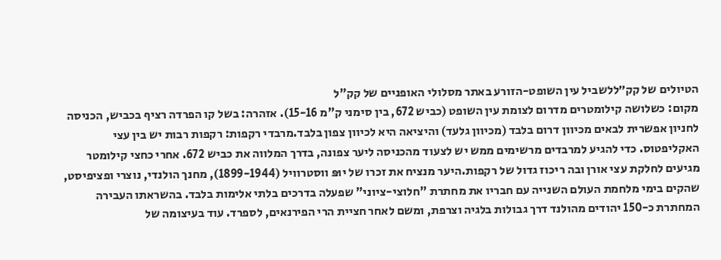הטיולים של קק״ללשביל עין השופט-הזורע באתר מסלולי האופניים של קק"ל
מקום: כשלושה קילומטרים מדרום לצומת עין השופט (כביש 672, בין סימני ק"מ 15-16). אזהרה: בשל קו הפרדה רציף בכביש, הכניסה לחניון אפשרית לבאים מכיוון דרום בלבד (מכיוון גלעד) והיציאה היא לכיוון צפון בלבד.מרבדי רקפות: רקפות רבות יש בין עצי האקליפטוס. כדי להגיע למרבדים מרשימים ממש יש לצעוד מהכניסה ליער צפונה, בדרך המלווה את כביש 672. אחרי כחצי קילומטר מגיעים לחלקת עצי אורן ובה ריכוז גדול של רקפות.היער מנציח את זכרו של יוּפּ ווסטרוויל (1899-1944), מחנך הולנדי, נוצרי ופציפיסט, שהקים בימי מלחמת העולם השנייה עם חבריו את מחתרת "חלוצי-ציוני" שפעלה בדרכים בלתי אלימות בלבד. בהשראתו העבירה המחתרת כ-150 יהודים מהולנד דרך גבולות בלגיה וצרפת, ומשם לאחר חציית הרי הפירנאים, לספרד. עוד בעיצומה של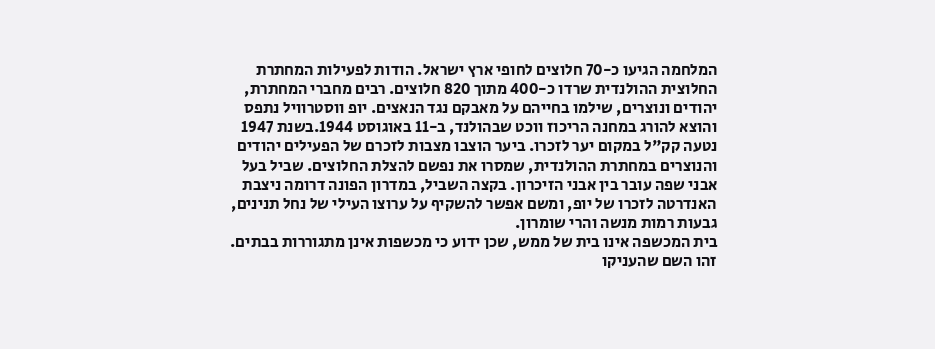המלחמה הגיעו כ-70 חלוצים לחופי ארץ ישראל. הודות לפעילות המחתרת החלוצית ההולנדית שרדו כ-400 מתוך 820 חלוצים. רבים מחברי המחתרת, יהודים ונוצרים, שילמו בחייהם על מאבקם נגד הנאצים. יופ ווסטרוויל נתפס והוצא להורג במחנה הריכוז ווכט שבהולנד, ב-11 באוגוסט 1944.בשנת 1947 נטעה קק"ל במקום יער לזכרו. ביער הוצבו מצבות לזכרם של הפעילים יהודים והנוצרים במחתרת ההולנדית, שמסרו את נפשם להצלת החלוצים. שביל בעל אבני שפה עובר בין אבני הזיכרון. בקצה השביל, במדרון הפונה דרומה ניצבת האנדרטה לזכרו של יופ, ומשם אפשר להשקיף על ערוצו העילי של נחל תנינים, גבעות רמות מנשה והרי שומרון.
בית המכשפה אינו בית של ממש, שכן ידוע כי מכשפות אינן מתגוררות בבתים. זהו השם שהעניקו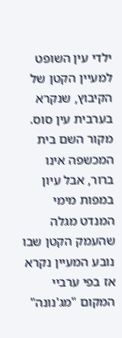ילדי עין השופט למעיין הקטן של הקיבוץ, שנקרא בערבית עין סוס. מקור השם בית המכשפה אינו ברור, אבל עיון במפות מימי המנדט מגלה שהעמק הקטן שבו נובע המעיין נקרא אז בפי ערביי המקום "מג'נונה"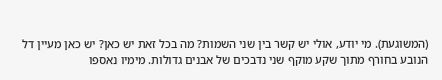(המשוגעת). מי יודע, אולי יש קשר בין שני השמות? מה בכל זאת יש כאן? יש כאן מעיין דל הנובע בחורף מתוך שקע מוקף שני נדבכים של אבנים גדולות. מימיו נאספו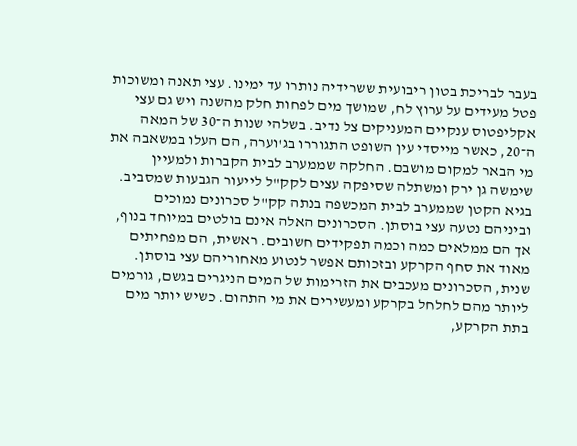בעבר לבריכת בטון ריבועית ששרידיה נותרו עד ימינו. עצי תאנה ומשוכות פטל מעידים על ערוץ לח, שמושך מים לפחות חלק מהשנה ויש גם עצי אקליפטוס ענקיים המעניקים צל נדיב. בשלהי שנות ה־30 של המאה ה־20, כאשר מייסדי עין השופט התגוררו בג'וערה, הם העלו במשאבה את מי הבאר למקום מושבם. החלקה שממערב לבית הקברות ולמעיין שימשה גן ירק ומשתלה שסיפקה עצים לקק"ל לייעור הגבעות שמסביב. בגיא הקטן שממערב לבית המכשפה בנתה קק"ל סכרונים נמוכים וביניהם נטעה עצי בוסתן. הסכרונים האלה אינם בולטים במיוחד בנוף, אך הם ממלאים כמה וכמה תפקידים חשובים. ראשית, הם מפחיתים מאוד את סחף הקרקע ובזכותם אפשר לנטוע מאחוריהם עצי בוסתן. שנית, הסכרונים מעכבים את הזרימות של המים הניגרים בגשם, גורמים ליותר מהם לחלחל בקרקע ומעשירים את מי התהום. כשיש יותר מים בתת הקרקע,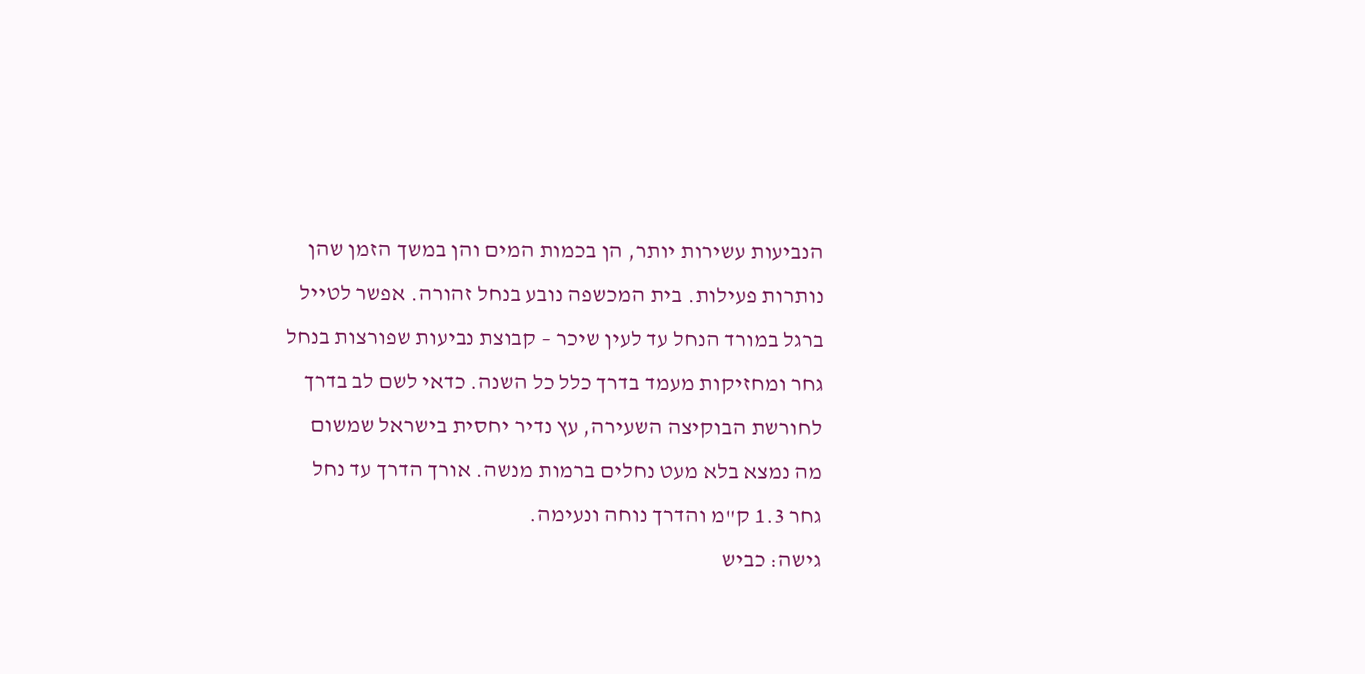הנביעות עשירות יותר, הן בכמות המים והן במשך הזמן שהן נותרות פעילות. בית המכשפה נובע בנחל זהורה. אפשר לטייל ברגל במורד הנחל עד לעין שיכר – קבוצת נביעות שפורצות בנחל גחר ומחזיקות מעמד בדרך כלל כל השנה. כדאי לשם לב בדרך לחורשת הבוקיצה השעירה, עץ נדיר יחסית בישראל שמשום מה נמצא בלא מעט נחלים ברמות מנשה. אורך הדרך עד נחל גחר 1.3 ק"מ והדרך נוחה ונעימה.
גישה: כביש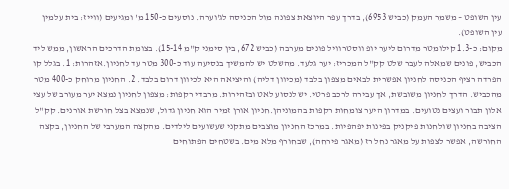עין השופט – משמר העמק (כביש 6953), בדרך עפר היוצאת צפונה מול הכניסה לג'וערה. נוסעים כ-150 מ' ומגיעים (ווייז: בית עלמין עין השופט).
מקום: כ-1.3 קילומטר מדרום ליער יופ ווסטרוויל פונים מערבה (כביש 672, בין סימני ק"מ 15-14). בצומת הדרכים הראשון, ממש ליד הכביש, פונים שמאלה לעבר שלט קק"ל המכריז: יער גלעד. מהשלט יש להמשיך בנסיעה עוד כ-300 מטר עד לחניון.אזהרות: 1. בגלל קו הפרדה רציף הכניסה לחניון אפשרית לבאים מצפון בלבד (מכיוון דליה) והיציאה היא לכיוון דרום בלבד. 2. החניון מרוחק כ-400 מטר מהכביש. הדרך לחניון משובשת, אך עבירה לרכב פרטי. יש לנסוע לאט ובזהירות. מרבדי רקפות: מצפון לחניון נמצא יער מעורב של עצי אלון תבור ועצים נטועים. במדרון היער צומחות רקפות בהמוניהן.חניון אורן זמיר הוא חניון גדול, שנמצא בצל חורשת אורנים. קק"ל הציבה בחניון שולחנות פיקניק בפינות יפהפיות. במרכז החניון מוצבים מתקני שעשועים לילדים. מהקצה המערבי של החניון, בקצה החורשה, אפשר לצפות על מאגר נחל רז (מאגר פירחה), שבחורף מלא מים. בשטחים הפתוחים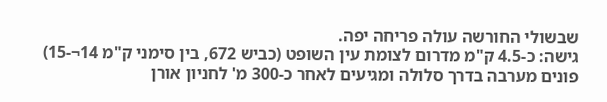שבשולי החורשה עולה פריחה יפה.
גישה: כ-4.5 ק"מ מדרום לצומת עין השופט (כביש 672, בין סימני ק"מ 14¬-15) פונים מערבה בדרך סלולה ומגיעים לאחר כ-300 מ' לחניון אורן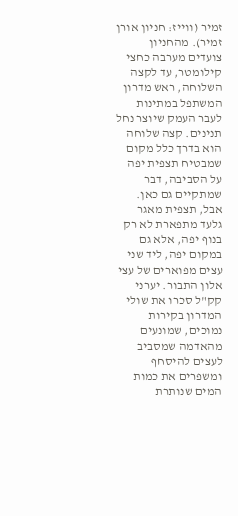זמיר (ווייז: חניון אורן זמיר). מהחניון צועדים מערבה כחצי קילומטר, עד לקצה השלוחה, ראש מדרון המשתפל במתינות לעבר העמק שיוצר נחל תנינים. קצה שלוחה הוא בדרך כלל מקום שמבטיח תצפית יפה על הסביבה, דבר שמתקיים גם כאן. אבל, תצפית מאגר גלעד מתפארת לא רק בנוף יפה, אלא גם במקום יפה, ליד שני עצים מפוארים של עצי אלון התבור. יערני קק"ל סכרו את שולי המדרון בקירות נמוכים, שמונעים מהאדמה שמסביב לעצים להיסחף ומשפרים את כמות המים שנותרת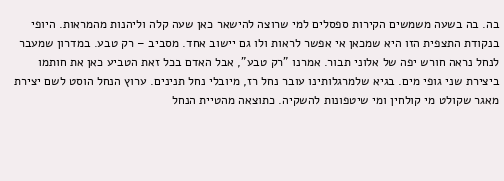בה. בה בשעה משמשים הקירות ספסלים למי שרוצה להישאר כאן שעה קלה וליהנות מהמראות. היופי בנקודת התצפית הזו היא שמכאן אי אפשר לראות ולו גם יישוב אחד. מסביב – רק טבע. במדרון שמעבר לנחל נראה חורש יפה של אלוני תבור. אמרנו "רק טבע", אבל האדם בכל זאת הטביע כאן את חותמו ביצירת שני גופי מים. בגיא שלמרגלותינו עובר נחל רז, מיובלי נחל תנינים. ערוץ הנחל הוסט לשם יצירת מאגר שקולט מי קולחין ומי שיטפונות להשקיה. כתוצאה מהטיית הנחל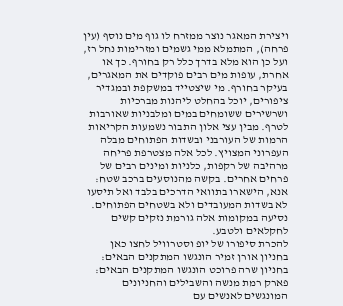ויצירת המאגר נוצר ממזרח לו גוף מים נוסף (עין פרחה), המתמלא ממי גשמים ומזרימות נחל רז, ועל כן הוא מלא בדרך כלל רק בחורף. כך או אחרת, עופות מים רבים פוקדים את המאגרים, בעיקר בחורף. מי שיצטייד במשקפת ובמגדיר ציפורים, יוכל בהחלט ליהנות מברכיות ושרשירים ששומחים במים ומלבניות שאורבות לטרף. מבין עצי אלון התבור נשמעות הקריאות הרמות של העורבני ובשדות הפתוחים מבלה העפרוני המצויץ. לכל אלה מצטרפת פריחה מרהיבה של רקפות, כלניות ומינים רבים של פרחים אחרים. בקשה מהנוסעים ברכב שטח: אנא, הישארו בתוואי הדרכים בלבד ואל תיסעו לא בשדות המעובדים ולא בשטחים הפתוחים. נסיעה במקומות אלה גורמת נזקים קשים לחקלאים ולטבע.
להכרת סיפורו של יופ וסטרוויל לחצו כאן
בחניון אורן זמיר הונגשו המתקנים הבאים:
בחניון שרה פרוכט הונגשו המתקנים הבאים:
פארק רמת מנשה והשבילים והחניונים המונגשים לאנשים עם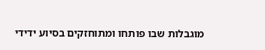מוגבלות שבו פותחו ומתוחזקים בסיוע ידידי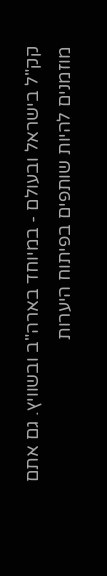קק"ל בישראל ובעולם - במיוחד בארה"ב ובשוויץ. גם אתם מוזמנים להיות שותפים בפיתוח היערות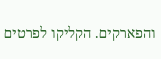והפארקים. הקליקו לפרטים